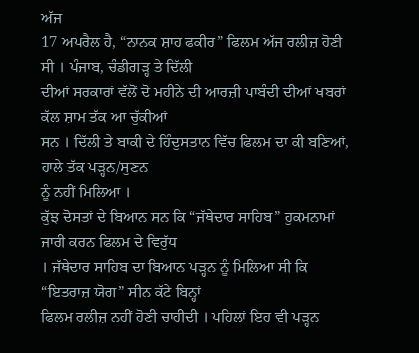ਅੱਜ
17 ਅਪਰੈਲ ਹੈ, “ਨਾਨਕ ਸ਼ਾਹ ਫਕੀਰ” ਫਿਲਮ ਅੱਜ ਰਲੀਜ਼ ਹੋਣੀ ਸੀ । ਪੰਜਾਬ, ਚੰਡੀਗੜ੍ਹ ਤੇ ਦਿੱਲੀ
ਦੀਆਂ ਸਰਕਾਰਾਂ ਵੱਲੋਂ ਦੋ ਮਹੀਨੇ ਦੀ ਆਰਜ਼ੀ ਪਾਬੰਦੀ ਦੀਆਂ ਖਬਰਾਂ ਕੱਲ ਸ਼ਾਮ ਤੱਕ ਆ ਚੁੱਕੀਆਂ
ਸਨ । ਦਿੱਲੀ ਤੇ ਬਾਕੀ ਦੇ ਹਿੰਦੁਸਤਾਨ ਵਿੱਚ ਫਿਲਮ ਦਾ ਕੀ ਬਣਿਆਂ, ਹਾਲੇ ਤੱਕ ਪੜ੍ਹਨ/ਸੁਣਨ
ਨੂੰ ਨਹੀਂ ਮਿਲਿਆ ।
ਕੁੱਝ ਦੋਸਤਾਂ ਦੇ ਬਿਆਨ ਸਨ ਕਿ “ਜੱਥੇਦਾਰ ਸਾਹਿਬ” ਹੁਕਮਨਾਮਾਂ ਜਾਰੀ ਕਰਨ ਫਿਲਮ ਦੇ ਵਿਰੁੱਧ
। ਜੱਥੇਦਾਰ ਸਾਹਿਬ ਦਾ ਬਿਆਨ ਪੜ੍ਹਨ ਨੂੰ ਮਿਲਿਆ ਸੀ ਕਿ “ਇਤਰਾਜ਼ ਯੋਗ” ਸੀਨ ਕੱਟੇ ਬਿਨ੍ਹਾਂ
ਫਿਲਮ ਰਲੀਜ਼ ਨਹੀਂ ਹੋਣੀ ਚਾਹੀਦੀ । ਪਹਿਲਾਂ ਇਹ ਵੀ ਪੜ੍ਹਨ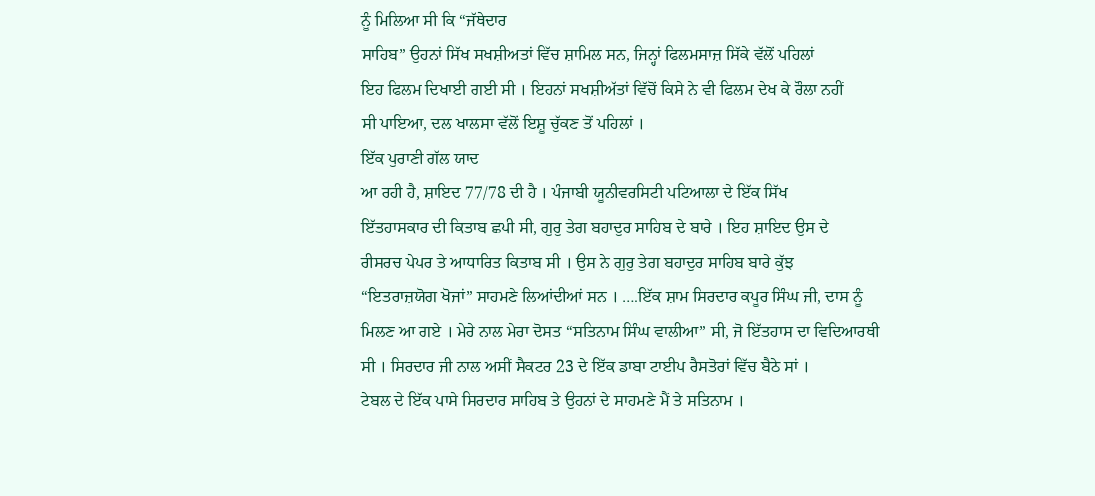ਨੂੰ ਮਿਲਿਆ ਸੀ ਕਿ “ਜੱਥੇਦਾਰ
ਸਾਹਿਬ” ਉਹਨਾਂ ਸਿੱਖ ਸਖਸ਼ੀਅਤਾਂ ਵਿੱਚ ਸ਼ਾਮਿਲ ਸਨ, ਜਿਨ੍ਹਾਂ ਫਿਲਮਸਾਜ਼ ਸਿੱਕੇ ਵੱਲੋਂ ਪਹਿਲਾਂ
ਇਹ ਫਿਲਮ ਦਿਖਾਈ ਗਈ ਸੀ । ਇਹਨਾਂ ਸਖਸ਼ੀਅੱਤਾਂ ਵਿੱਚੋਂ ਕਿਸੇ ਨੇ ਵੀ ਫਿਲਮ ਦੇਖ ਕੇ ਰੌਲਾ ਨਹੀਂ
ਸੀ ਪਾਇਆ, ਦਲ ਖਾਲਸਾ ਵੱਲੋਂ ਇਸ਼ੂ ਚੁੱਕਣ ਤੋਂ ਪਹਿਲਾਂ ।
ਇੱਕ ਪੁਰਾਣੀ ਗੱਲ ਯਾਦ
ਆ ਰਹੀ ਹੈ, ਸ਼ਾਇਦ 77/78 ਦੀ ਹੈ । ਪੰਜਾਬੀ ਯੂਨੀਵਰਸਿਟੀ ਪਟਿਆਲਾ ਦੇ ਇੱਕ ਸਿੱਖ
ਇੱਤਹਾਸਕਾਰ ਦੀ ਕਿਤਾਬ ਛਪੀ ਸੀ, ਗੁਰੁ ਤੇਗ ਬਹਾਦੁਰ ਸਾਹਿਬ ਦੇ ਬਾਰੇ । ਇਹ ਸ਼ਾਇਦ ਉਸ ਦੇ
ਰੀਸਰਚ ਪੇਪਰ ਤੇ ਆਧਾਰਿਤ ਕਿਤਾਬ ਸੀ । ਉਸ ਨੇ ਗੁਰੁ ਤੇਗ ਬਹਾਦੁਰ ਸਾਹਿਬ ਬਾਰੇ ਕੁੱਝ
“ਇਤਰਾਜ਼ਯੋਗ ਖੋਜਾਂ” ਸਾਹਮਣੇ ਲਿਆਂਦੀਆਂ ਸਨ । ….ਇੱਕ ਸ਼ਾਮ ਸਿਰਦਾਰ ਕਪੂਰ ਸਿੰਘ ਜੀ, ਦਾਸ ਨੂੰ
ਮਿਲਣ ਆ ਗਏ । ਮੇਰੇ ਨਾਲ ਮੇਰਾ ਦੋਸਤ “ਸਤਿਨਾਮ ਸਿੰਘ ਵਾਲੀਆ” ਸੀ, ਜੋ ਇੱਤਹਾਸ ਦਾ ਵਿਦਿਆਰਥੀ
ਸੀ । ਸਿਰਦਾਰ ਜੀ ਨਾਲ ਅਸੀਂ ਸੈਕਟਰ 23 ਦੇ ਇੱਕ ਡਾਬਾ ਟਾਈਪ ਰੈਸਤੋਰਾਂ ਵਿੱਚ ਬੈਠੇ ਸਾਂ ।
ਟੇਬਲ ਦੇ ਇੱਕ ਪਾਸੇ ਸਿਰਦਾਰ ਸਾਹਿਬ ਤੇ ਉਹਨਾਂ ਦੇ ਸਾਹਮਣੇ ਮੈਂ ਤੇ ਸਤਿਨਾਮ ।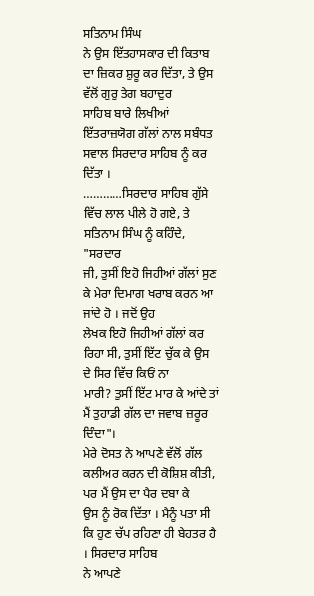ਸਤਿਨਾਮ ਸਿੰਘ
ਨੇ ਉਸ ਇੱਤਹਾਸਕਾਰ ਦੀ ਕਿਤਾਬ ਦਾ ਜ਼ਿਕਰ ਸ਼ੁਰੂ ਕਰ ਦਿੱਤਾ, ਤੇ ਉਸ ਵੱਲੋਂ ਗੁਰੁ ਤੇਗ ਬਹਾਦੁਰ
ਸਾਹਿਬ ਬਾਰੇ ਲਿਖੀਆਂ ਇੱਤਰਾਜ਼ਯੋਗ ਗੱਲਾਂ ਨਾਲ ਸਬੰਧਤ ਸਵਾਲ ਸਿਰਦਾਰ ਸਾਹਿਬ ਨੂੰ ਕਰ ਦਿੱਤਾ ।
…………ਸਿਰਦਾਰ ਸਾਹਿਬ ਗੁੱਸੇ ਵਿੱਚ ਲਾਲ ਪੀਲੇ ਹੋ ਗਏ, ਤੇ ਸਤਿਨਾਮ ਸਿੰਘ ਨੂੰ ਕਹਿੰਦੇ, "ਸਰਦਾਰ
ਜੀ, ਤੁਸੀਂ ਇਹੋ ਜਿਹੀਆਂ ਗੱਲਾਂ ਸੁਣ ਕੇ ਮੇਰਾ ਦਿਮਾਗ ਖਰਾਬ ਕਰਨ ਆ ਜਾਂਦੇ ਹੋ । ਜਦੋਂ ਉਹ
ਲੇਖਕ ਇਹੋ ਜਿਹੀਆਂ ਗੱਲਾਂ ਕਰ ਰਿਹਾ ਸੀ, ਤੁਸੀਂ ਇੱਟ ਚੁੱਕ ਕੇ ਉਸ ਦੇ ਸਿਰ ਵਿੱਚ ਕਿਓਂ ਨਾ
ਮਾਰੀ? ਤੁਸੀਂ ਇੱਟ ਮਾਰ ਕੇ ਆਂਦੇ ਤਾਂ ਮੈਂ ਤੁਹਾਡੀ ਗੱਲ ਦਾ ਜਵਾਬ ਜ਼ਰੂਰ ਦਿੰਦਾ"।
ਮੇਰੇ ਦੋਸਤ ਨੇ ਆਪਣੇ ਵੱਲੋਂ ਗੱਲ ਕਲੀਅਰ ਕਰਨ ਦੀ ਕੋਸ਼ਿਸ਼ ਕੀਤੀ, ਪਰ ਮੈਂ ਉਸ ਦਾ ਪੈਰ ਦਬਾ ਕੇ
ਉਸ ਨੂੰ ਰੋਕ ਦਿੱਤਾ । ਮੈਨੂੰ ਪਤਾ ਸੀ ਕਿ ਹੁਣ ਚੱਪ ਰਹਿਣਾ ਹੀ ਬੇਹਤਰ ਹੈ । ਸਿਰਦਾਰ ਸਾਹਿਬ
ਨੇ ਆਪਣੇ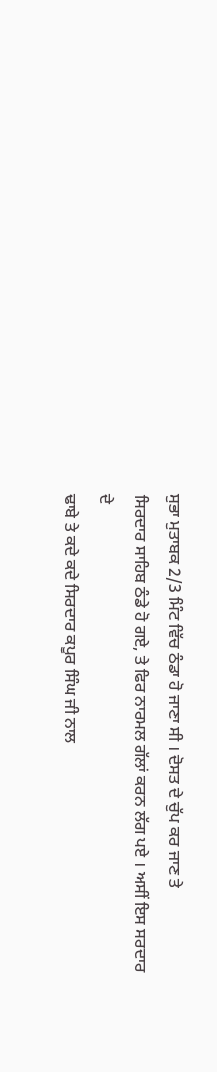ਸੁਭਾ ਮੁਤਾਬਕ 2/3 ਮਿੰਟ ਵਿੱਚ ਠੰਡਾ ਹੋ ਜਾਣਾ ਸੀ । ਦੋਸਤ ਦੇ ਚੁੱਪ ਕਰ ਜਾਣ ਤੇ
ਸਿਰਦਾਰ ਸਾਹਿਬ ਠੰਡੇ ਹੋ ਗਏ, ਤੇ ਫਿਰ ਨਾਰਮਲ ਗੱਲਾਂ ਕਰਨ ਲੱਗ ਪਏ । ਅਸੀਂ ਇਸ ਸਰਦਾਰ ਦੇ
ਢਾਬੇ ਤੇ ਕਦੇ ਕਦੇ ਸਿਰਦਾਰ ਕਪੂਰ ਸਿੰਘ ਜੀ ਨਾਲ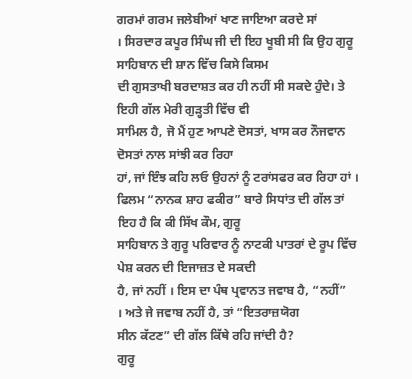ਗਰਮਾਂ ਗਰਮ ਜਲੇਬੀਆਂ ਖਾਣ ਜਾਇਆ ਕਰਦੇ ਸਾਂ
। ਸਿਰਦਾਰ ਕਪੂਰ ਸਿੰਘ ਜੀ ਦੀ ਇਹ ਖੂਬੀ ਸੀ ਕਿ ਉਹ ਗੁਰੂ ਸਾਹਿਬਾਨ ਦੀ ਸ਼ਾਨ ਵਿੱਚ ਕਿਸੇ ਕਿਸਮ
ਦੀ ਗੁਸਤਾਖੀ ਬਰਦਾਸ਼ਤ ਕਰ ਹੀ ਨਹੀਂ ਸੀ ਸਕਦੇ ਹੁੰਦੇ। ਤੇ ਇਹੀ ਗੱਲ ਮੇਰੀ ਗੁੜ੍ਹਤੀ ਵਿੱਚ ਵੀ
ਸਾਮਿਲ ਹੈ, ਜੋ ਮੈਂ ਹੁਣ ਆਪਣੇ ਦੋਸਤਾਂ, ਖਾਸ ਕਰ ਨੌਜਵਾਨ ਦੋਸਤਾਂ ਨਾਲ ਸਾਂਝੀ ਕਰ ਰਿਹਾ
ਹਾਂ, ਜਾਂ ਇੰਝ ਕਹਿ ਲਓ ਉਹਨਾਂ ਨੂੰ ਟਰਾਂਸਫਰ ਕਰ ਰਿਹਾ ਹਾਂ ।
ਫਿਲਮ “ਨਾਨਕ ਸ਼ਾਹ ਫਕੀਰ” ਬਾਰੇ ਸਿਧਾਂਤ ਦੀ ਗੱਲ ਤਾਂ ਇਹ ਹੈ ਕਿ ਕੀ ਸਿੱਖ ਕੌਮ, ਗੁਰੂ
ਸਾਹਿਬਾਨ ਤੇ ਗੁਰੂ ਪਰਿਵਾਰ ਨੂੰ ਨਾਟਕੀ ਪਾਤਰਾਂ ਦੇ ਰੂਪ ਵਿੱਚ ਪੇਸ਼ ਕਰਨ ਦੀ ਇਜਾਜ਼ਤ ਦੇ ਸਕਦੀ
ਹੈ, ਜਾਂ ਨਹੀਂ । ਇਸ ਦਾ ਪੰਥ ਪ੍ਰਵਾਨਤ ਜਵਾਬ ਹੈ, “ਨਹੀਂ”
। ਅਤੇ ਜੇ ਜਵਾਬ ਨਹੀਂ ਹੈ, ਤਾਂ “ਇਤਰਾਜ਼ਯੋਗ
ਸੀਨ ਕੱਟਣ” ਦੀ ਗੱਲ ਕਿੱਥੇ ਰਹਿ ਜਾਂਦੀ ਹੈ?
ਗੁਰੂ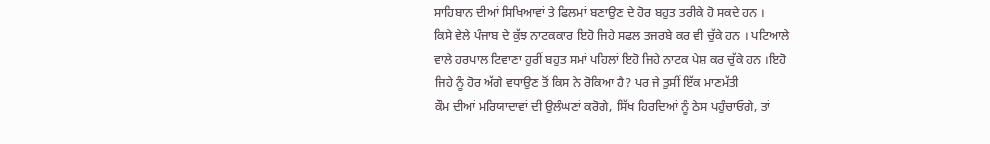ਸਾਹਿਬਾਨ ਦੀਆਂ ਸਿਖਿਆਵਾਂ ਤੇ ਫਿਲਮਾਂ ਬਣਾਉਣ ਦੇ ਹੋਰ ਬਹੁਤ ਤਰੀਕੇ ਹੋ ਸਕਦੇ ਹਨ ।
ਕਿਸੇ ਵੇਲੇ ਪੰਜਾਬ ਦੇ ਕੁੱਝ ਨਾਟਕਕਾਰ ਇਹੋ ਜਿਹੇ ਸਫਲ ਤਜਰਬੇ ਕਰ ਵੀ ਚੁੱਕੇ ਹਨ । ਪਟਿਆਲੇ
ਵਾਲੇ ਹਰਪਾਲ ਟਿਵਾਣਾ ਹੁਰੀਂ ਬਹੁਤ ਸਮਾਂ ਪਹਿਲਾਂ ਇਹੋ ਜਿਹੇ ਨਾਟਕ ਪੇਸ਼ ਕਰ ਚੁੱਕੇ ਹਨ ।ਇਹੋ
ਜਿਹੇ ਨੂੰ ਹੋਰ ਅੱਗੇ ਵਧਾਉਣ ਤੋਂ ਕਿਸ ਨੇ ਰੋਕਿਆ ਹੈ? ਪਰ ਜੇ ਤੁਸੀਂ ਇੱਕ ਮਾਣਮੱਤੀ
ਕੌਮ ਦੀਆਂ ਮਰਿਯਾਦਾਵਾਂ ਦੀ ਉਲੰਘਣਾਂ ਕਰੋਗੇ, ਸਿੱਖ ਹਿਰਦਿਆਂ ਨੂੰ ਠੇਸ ਪਹੁੰਚਾਓਗੇ, ਤਾਂ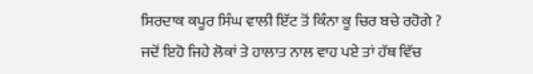ਸਿਰਦਾਕ ਕਪੂਰ ਸਿੰਘ ਵਾਲੀ ਇੱਟ ਤੋਂ ਕਿੰਨਾ ਕੂ ਚਿਰ ਬਚੇ ਰਹੋਗੇ ?
ਜਦੋਂ ਇਹੋ ਜਿਹੇ ਲੋਕਾਂ ਤੇ ਹਾਲਾਤ ਨਾਲ ਵਾਹ ਪਏ ਤਾਂ ਹੱਥ ਵਿੱਚ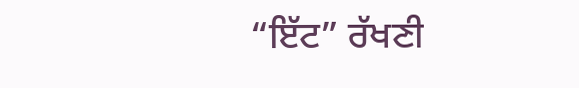“ਇੱਟ” ਰੱਖਣੀ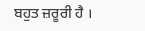ਬਹੁਤ ਜ਼ਰੂਰੀ ਹੈ ।